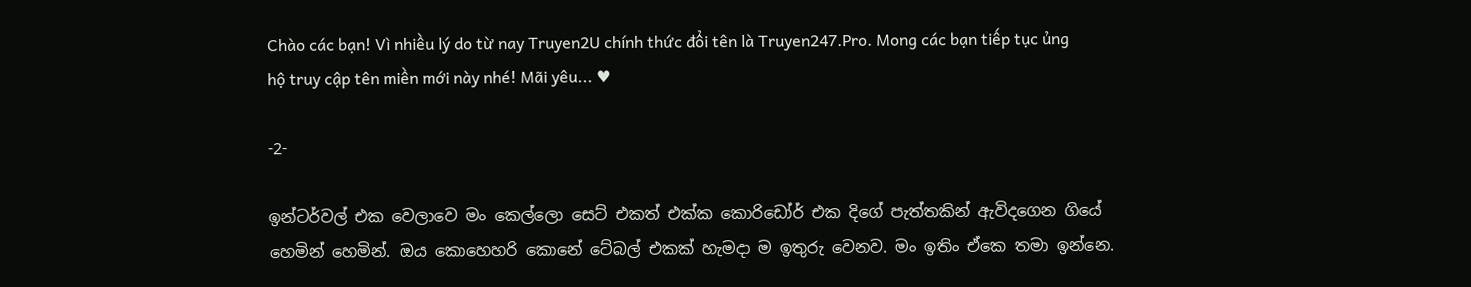Chào các bạn! Vì nhiều lý do từ nay Truyen2U chính thức đổi tên là Truyen247.Pro. Mong các bạn tiếp tục ủng hộ truy cập tên miền mới này nhé! Mãi yêu... ♥

-2-

ඉන්ටර්වල් එක වෙලාවෙ මං කෙල්ලො සෙට් එකත් එක්ක කොරිඩෝර් එක දිගේ පැත්තකින් ඇවිදගෙන ගියේ හෙමින් හෙමින්. ඔය කොහෙහරි කොනේ ටේබල් එකක් හැමදා ම ඉතුරු වෙනව. මං ඉතිං ඒකෙ තමා ඉන්නෙ.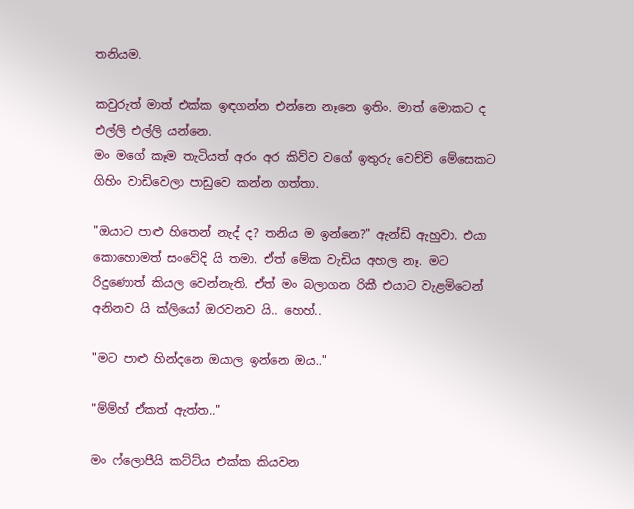තනියම.

කවුරුත් මාත් එක්ක ඉඳගන්න එන්නෙ නෑනෙ ඉතිං. මාත් මොකට ද එල්ලි එල්ලි යන්නෙ.
මං මගේ කෑම තැටියත් අරං අර කිව්ව වගේ ඉතුරු වෙච්චි මේසෙකට ගිහිං වාඩිවෙලා පාඩුවෙ කන්න ගත්තා.

"ඔයාට පාළු හිතෙන් නැද් ද? තනිය ම ඉන්නෙ?" ඇන්ඩි ඇහුවා. එයා කොහොමත් සංවේදි යි තමා. ඒත් මේක වැඩිය අහල නෑ. මට රිදුණොත් කියල වෙන්නැති. ඒත් මං බලාගන රිකී එයාට වැළමිටෙන් අනිනව යි ක්ලියෝ ඔරවනව යි.. හෙහ්..

"මට පාළු හින්දනෙ ඔයාල ඉන්නෙ ඔය.."

"ම්ම්හ් ඒකත් ඇත්ත.."

මං ෆ්ලොපීයි කට්ට්ය එක්ක කියවන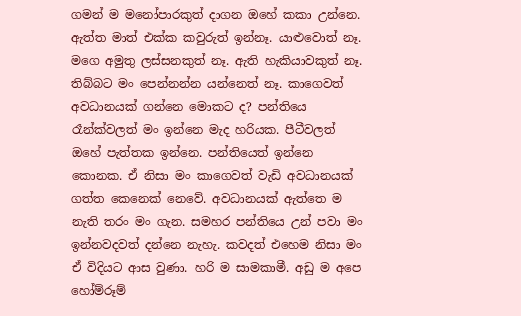ගමන් ම මනෝපාරකුත් දාගන ඔහේ කකා උන්නෙ.
ඇත්ත මාත් එක්ක කවුරුත් ඉන්නෑ. යාළුවොත් නෑ. මගෙ අමුතු ලස්සනකුත් නෑ. ඇති හැකියාවකුත් නෑ. තිබ්බට මං පෙන්නන්න යන්නෙත් නෑ. කාගෙවත් අවධානයක් ගන්නෙ මොකට ද? පන්තියෙ රෑන්ක්වලත් මං ඉන්නෙ මැද හරියක. පීටීවලත් ඔහේ පැත්තක ඉන්නෙ. පන්තියෙත් ඉන්නෙ කොනක. ඒ නිසා මං කාගෙවත් වැඩි අවධානයක් ගත්ත කෙනෙක් නෙවේ. අවධානයක් ඇත්තෙ ම නැති තරං මං ගැන. සමහර පන්තියෙ උන් පවා මං ඉන්නවදවත් දන්නෙ නැහැ. කවදත් එහෙම නිසා මං ඒ විදියට ආස වුණා. හරි ම සාමකාමී. අඩු ම අපෙ හෝම්රූම්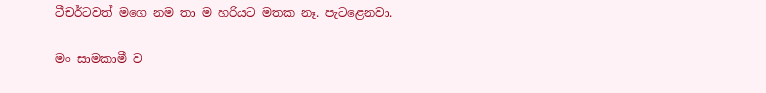ටීචර්ටවත් මගෙ නම තා ම හරියට මතක නෑ. පැටළෙනවා.

මං සාමකාමී ව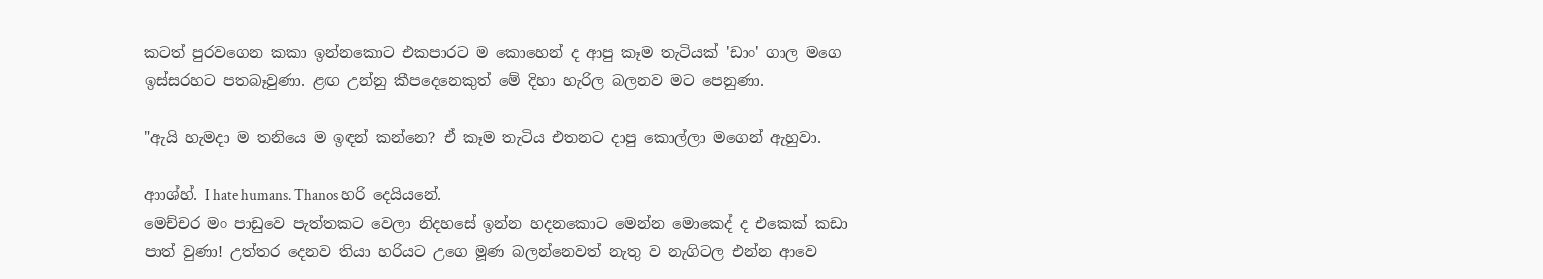කටත් පුරවගෙන කකා ඉන්නකොට එකපාරට ම කොහෙන් ද ආපු කෑම තැටියක් 'ඩාං' ගාල මගෙ ඉස්සරහට පතබෑවුණා. ළඟ උන්නු කීපදෙනෙකුත් මේ දිහා හැරිල බලනව මට පෙනුණා.

"ඇයි හැමදා ම තනියෙ ම ඉඳන් කන්නෙ? ඒ කෑම තැටිය එතනට දාපු කොල්ලා මගෙන් ඇහුවා.

ආාශ්හ්. I hate humans. Thanos හරි දෙයියනේ.
මෙච්චර මං පාඩුවෙ පැත්තකට වෙලා නිදහසේ ඉන්න හදනකොට මෙන්න මොකෙද් ද එකෙක් කඩා පාත් වුණා! උත්තර දෙනව තියා හරියට උගෙ මූණ බලන්නෙවත් නැතු ව නැගිටල එන්න ආවෙ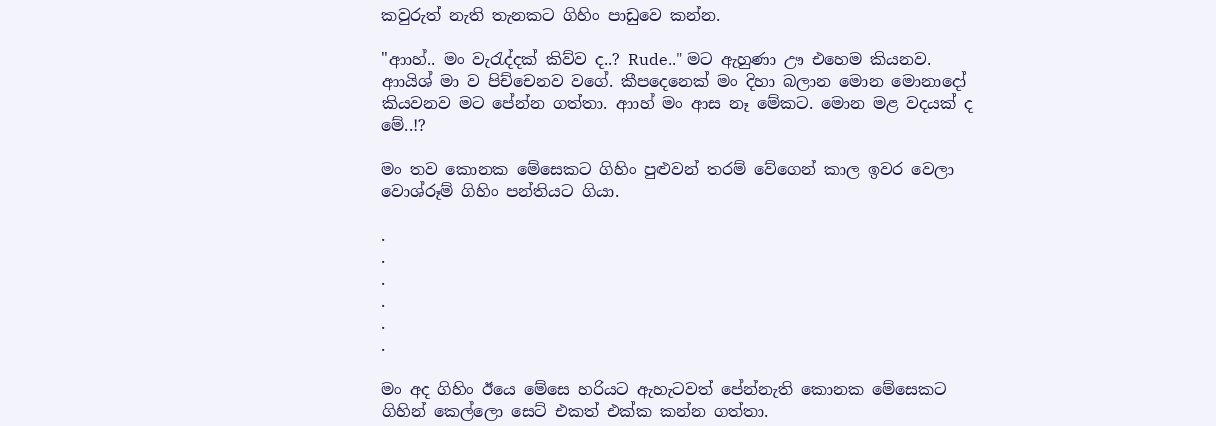කවුරුත් නැති තැනකට ගිහිං පාඩුවෙ කන්න.

"ආාහ්.. මං වැරැද්දක් කිව්ව ද..? Rude.." මට ඇහුණා ඌ එහෙම කියනව. ආායිශ් මා ව පිච්චෙනව වගේ. කීපදෙනෙක් මං දිහා බලාන මොන මොනාදෝ කියවනව මට පේන්න ගත්තා. ආාහ් මං ආස නෑ මේකට. මොන මළ වදයක් ද මේ..!?

මං තව කොනක මේසෙකට ගිහිං පුළුවන් තරම් වේගෙන් කාල ඉවර වෙලා වොශ්රූම් ගිහිං පන්තියට ගියා.

.
.
.
.
.
.

මං අද ගිහිං ඊයෙ මේසෙ හරියට ඇහැටවත් පේන්නැති කොනක මේසෙකට ගිහින් කෙල්ලො සෙට් එකත් එක්ක කන්න ගත්තා.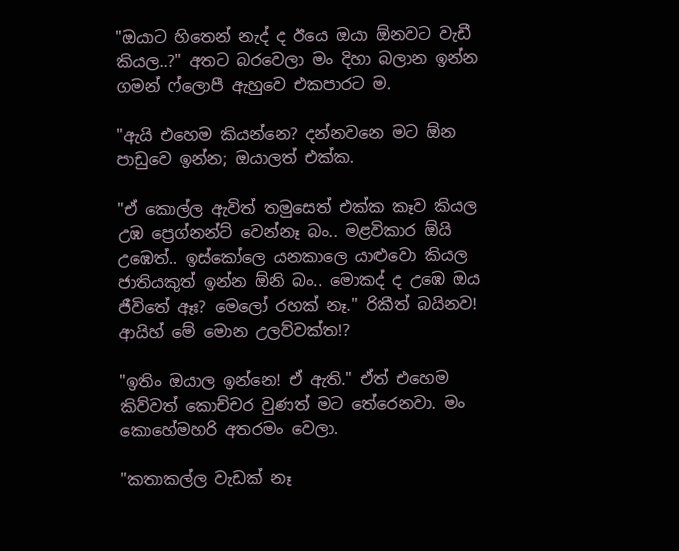"ඔයාට හිතෙන් නැද් ද ඊයෙ ඔයා ඕනවට වැඩී කියල..?" අතට බරවෙලා මං දිහා බලාන ඉන්න ගමන් ෆ්ලොපී ඇහුවෙ එකපාරට ම.

"ඇයි එහෙම කියන්නෙ? දන්නවනෙ මට ඕන පාඩුවෙ ඉන්න; ඔයාලත් එක්ක.

"ඒ කොල්ල ඇවිත් තමුසෙත් එක්ක කෑව කියල උඹ ප්‍රෙග්නන්ට් වෙන්නෑ බං.. මළවිකාර ඕයි උඹෙත්.. ඉස්කෝලෙ යනකාලෙ යාළුවො කියල ජාතියකුත් ඉන්න ඕනි බං.. මොකද් ද උඹෙ ඔය ජීවිතේ ඈඃ? මෙලෝ රහක් නෑ." රිකීත් බයිනව! ආයිහ් මේ මොන උලව්වක්ත!?

"ඉතිං ඔයාල ඉන්නෙ! ඒ ඇති." ඒත් එහෙම කිව්වත් කොච්චර වුණත් මට තේරෙනවා. මං කොහේමහරි අතරමං වෙලා.

"කතාකල්ල වැඩක් නෑ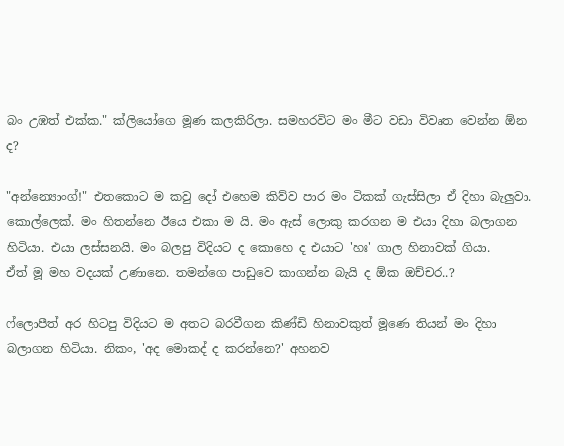බං උඹත් එක්ක." ක්ලියෝගෙ මූණ කලකිරිලා. සමහරවිට මං මීට වඩා විවෘත වෙන්න ඕන ද?

"අන්න්‍යොංග්!" එතකොට ම කවු දෝ එහෙම කිව්ව පාර මං ටිකක් ගැස්සිලා ඒ දිහා බැලුවා. කොල්ලෙක්. මං හිතන්නෙ ඊයෙ එකා ම යි. මං ඇස් ලොකු කරගන ම එයා දිහා බලාගන හිටියා. එයා ලස්සනයි. මං බලපු විදියට ද කොහෙ ද එයාට 'හඃ' ගාල හිනාවක් ගියා.
ඒත් මූ මහ වදයක් උණානෙ. තමන්ගෙ පාඩුවෙ කාගන්න බැයි ද ඕක ඔච්චර..?

ෆ්ලොපීත් අර හිටපු විදියට ම අතට බරවීගන කිණ්ඩි හිනාවකුත් මූණෙ තියන් මං දිහා බලාගන හිටියා. නිකං, 'අද මොකද් ද කරන්නෙ?' අහනව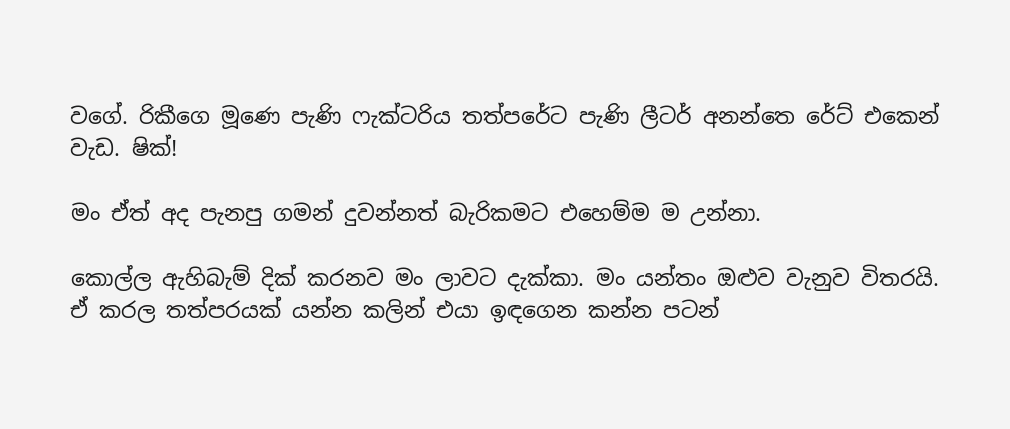වගේ. රිකීගෙ මූණෙ පැණි ෆැක්ටරිය තත්පරේට පැණි ලීටර් අනන්තෙ රේට් එකෙන් වැඩ. ෂික්!

මං ඒත් අද පැනපු ගමන් දුවන්නත් බැරිකමට එහෙම්ම ම උන්නා.

කොල්ල ඇහිබැම් දික් කරනව මං ලාවට දැක්කා. මං යන්තං ඔළුව වැනුව විතරයි.
ඒ කරල තත්පරයක් යන්න කලින් එයා ඉඳගෙන කන්න පටන්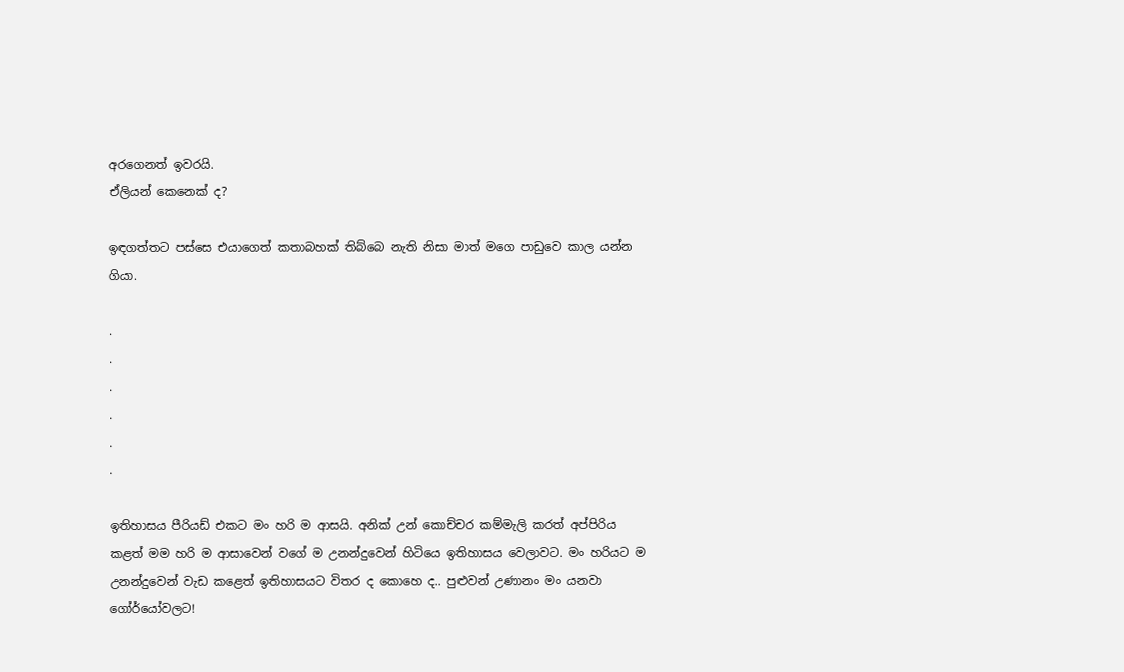අරගෙනත් ඉවරයි.
ඒලියන් කෙනෙක් ද?

ඉඳගත්තට පස්සෙ එයාගෙත් කතාබහක් තිබ්බෙ නැති නිසා මාත් මගෙ පාඩුවෙ කාල යන්න ගියා.

.
.
.
.
.
.

ඉතිහාසය පීරියඩ් එකට මං හරි ම ආසයි. අනික් උන් කොච්චර කම්මැලි කරත් අප්පිරිය කළත් මම හරි ම ආසාවෙන් වගේ ම උනන්දුවෙන් හිටියෙ ඉතිහාසය වෙලාවට. මං හරියට ම උනන්දුවෙන් වැඩ කළෙත් ඉතිහාසයට විතර ද කොහෙ ද.. පුළුවන් උණානං මං යනවා ගෝර්යෝවලට!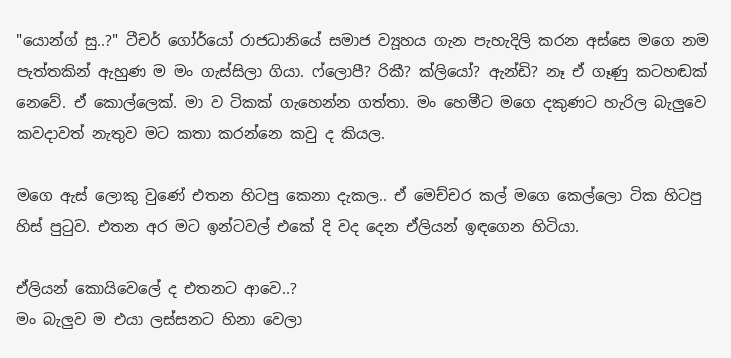"යොන්ග් සු..?" ටීචර් ගෝර්යෝ රාජධානියේ සමාජ ව්‍යූහය ගැන පැහැදිලි කරන අස්සෙ මගෙ නම පැත්තකින් ඇහුණ ම මං ගැස්සිලා ගියා. ෆ්ලොපී? රිකී? ක්ලියෝ? ඇන්ඩි? නෑ ඒ ගෑණු කටහඬක් නෙවේ. ඒ කොල්ලෙක්. මා ව ටිකක් ගැහෙන්න ගත්තා. මං හෙමීට මගෙ දකුණට හැරිල බැලුවෙ කවදාවත් නැතුව මට කතා කරන්නෙ කවු ද කියල.

මගෙ ඇස් ලොකු වුණේ එතන හිටපු කෙනා දැකල.. ඒ මෙච්චර කල් මගෙ කෙල්ලො ටික හිටපු හිස් පුටුව. එතන අර මට ඉන්ටවල් එකේ දි වද දෙන ඒලියන් ඉඳගෙන හිටියා.

ඒලියන් කොයිවෙලේ ද එතනට ආවෙ..?
මං බැලුව ම එයා ලස්සනට හිනා වෙලා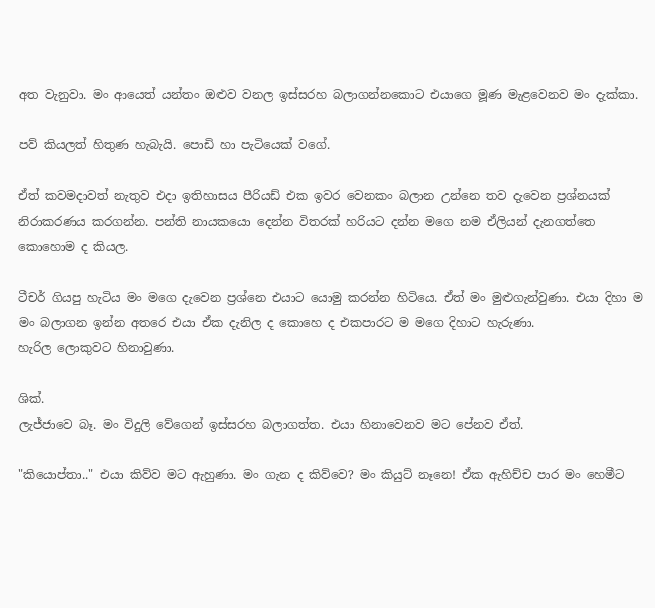අත වැනුවා. මං ආයෙත් යන්තං ඔළුව වනල ඉස්සරහ බලාගන්නකොට එයාගෙ මූණ මැළවෙනව මං දැක්කා.

පව් කියලත් හිතුණ හැබැයි. පොඩි හා පැටියෙක් වගේ.

ඒත් කවමදාවත් නැතුව එදා ඉතිහාසය පීරියඩ් එක ඉවර වෙනකං බලාන උන්නෙ තව දැවෙන ප්‍රශ්නයක් නිරාකරණය කරගන්න. පන්ති නායකයො දෙන්න විතරක් හරියට දන්න මගෙ නම ඒලියන් දැනගත්තෙ කොහොම ද කියල.

ටීචර් ගියපු හැටිය මං මගෙ දැවෙන ප්‍රශ්නෙ එයාට යොමු කරන්න හිටියෙ. ඒත් මං මුළුගැන්වුණා. එයා දිහා ම මං බලාගන ඉන්න අතරෙ එයා ඒක දැනිල ද කොහෙ ද එකපාරට ම මගෙ දිහාට හැරුණා.
හැරිල ලොකුවට හිනාවුණා.

ශික්.
ලැජ්ජාවෙ බෑ. මං විදුලි වේගෙන් ඉස්සරහ බලාගත්ත. එයා හිනාවෙනව මට පේනව ඒත්.

"කියොප්තා.." එයා කිව්ව මට ඇහුණා. මං ගැන ද කිව්වෙ? මං කියුට් නෑනෙ! ඒක ඇහිච්ච පාර මං හෙමීට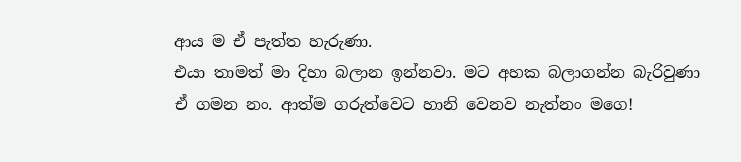ආය ම ඒ පැත්ත හැරුණා.
එයා තාමත් මා දිහා බලාන ඉන්නවා. මට අහක බලාගන්න බැරිවුණා ඒ ගමන නං. ආත්ම ගරුත්වෙට හානි වෙනව නැත්නං මගෙ!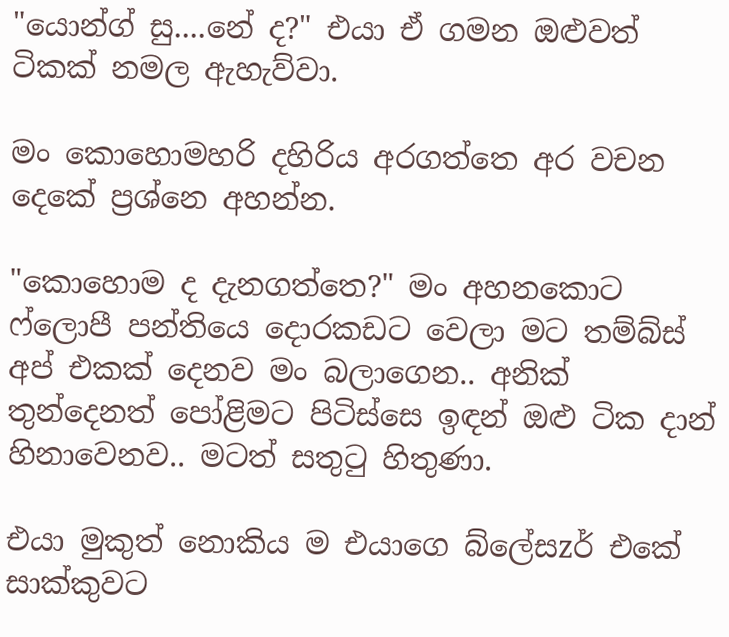"යොන්ග් සු....නේ ද?" එයා ඒ ගමන ඔළුවත් ටිකක් නමල ඇහැව්වා.

මං කොහොමහරි දහිරිය අරගත්තෙ අර වචන දෙකේ ප්‍රශ්නෙ අහන්න.

"කොහොම ද දැනගත්තෙ?" මං අහනකොට ෆ්ලොපී පන්තියෙ දොරකඩට වෙලා මට තම්බ්ස් අප් එකක් දෙනව මං බලාගෙන.. අනික් තුන්දෙනත් පෝළිමට පිටිස්සෙ ඉඳන් ඔළු ටික දාන් හිනාවෙනව.. මටත් සතුටු හිතුණා.

එයා මුකුත් නොකිය ම එයාගෙ බ්ලේසzර් එකේ සාක්කුවට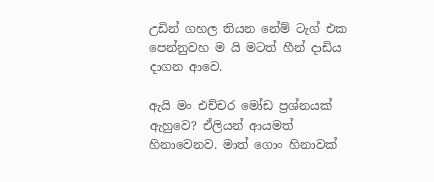උඩින් ගහල තියන නේම් ටැග් එක පෙන්නුවහ ම යි මටත් හීන් දාඩිය දාගන ආවෙ.

ඇයි මං එච්චර මෝඩ ප්‍රශ්නයක් ඇහුවෙ? ඒලියන් ආයමත් හිනාවෙනව. මාත් ගොං හිනාවක්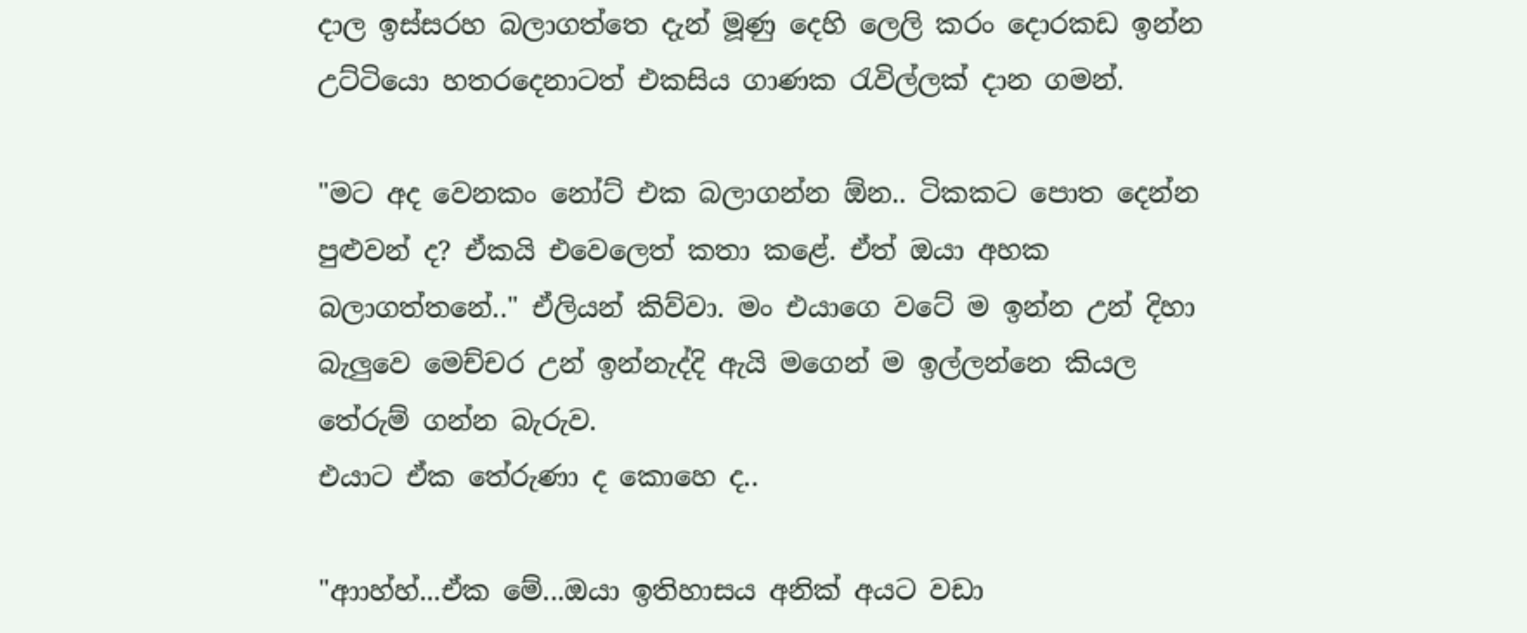දාල ඉස්සරහ බලාගත්තෙ දැන් මූණු දෙහි ලෙලි කරං දොරකඩ ඉන්න උට්ටියො හතරදෙනාටත් එකසිය ගාණක රැවිල්ලක් දාන ගමන්.

"මට අද වෙනකං නෝට් එක බලාගන්න ඕන.. ටිකකට පොත දෙන්න පුළුවන් ද? ඒකයි එවෙලෙත් කතා කළේ. ඒත් ඔයා අහක බලාගත්තනේ.." ඒලියන් කිව්වා. මං එයාගෙ වටේ ම ඉන්න උන් දිහා බැලුවෙ මෙච්චර උන් ඉන්නැද්දි ඇයි මගෙන් ම ඉල්ලන්නෙ කියල තේරුම් ගන්න බැරුව.
එයාට ඒක තේරුණා ද කොහෙ ද..

"ආාහ්හ්...ඒක මේ...ඔයා ඉතිහාසය අනික් අයට වඩා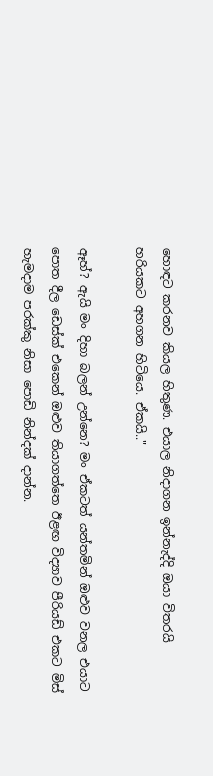හොඳට කරනව කියල හිතුණ. එයාල නිදාගන ඉන්නැද්දි ඔයා විතරයි හරියකට අහගන හිටියෙ. ඒකයි.."

ඈහ්? ඇයි මං දිහා බලන් උන්නෙ? මං ඒකටත් යන්තමින් ඔළුව වනල එයාට පොත දීල ඩෙස්ක් එකෙන් ඔළුව තියාගත්තෙ ඊළඟ විද්‍යාව පීරියඩ් එකට මිස් හැමදාම පරක්කු නිසා පොඩි නින්දක් දාන්න.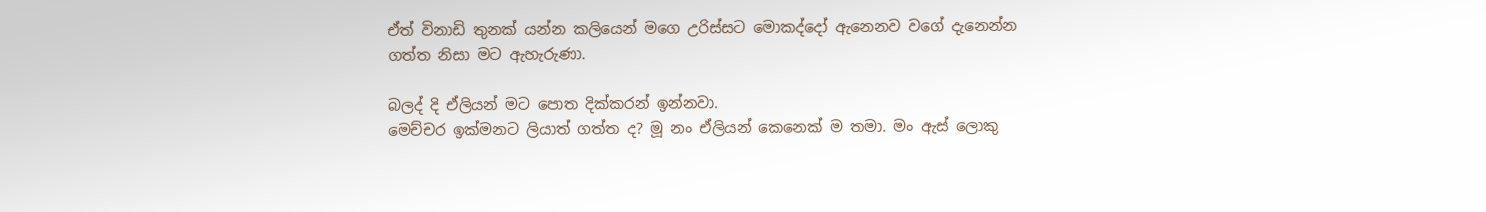ඒත් විනාඩි තුනක් යන්න කලියෙන් මගෙ උරිස්සට මොකද්දෝ ඇනෙනව වගේ දැනෙන්න ගත්ත නිසා මට ඇහැරුණා.

බලද් දි ඒලියන් මට පොත දික්කරන් ඉන්නවා.
මෙච්චර ඉක්මනට ලියාත් ගත්ත ද? මූ නං ඒලියන් කෙනෙක් ම තමා. මං ඇස් ලොකු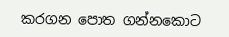කරගන පොත ගන්නකොට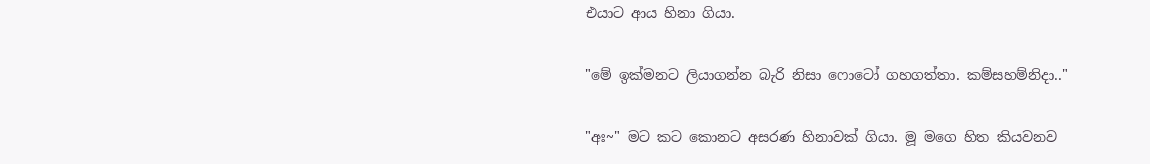එයාට ආය හිනා ගියා.

"මේ ඉක්මනට ලියාගන්න බැරි නිසා ෆොටෝ ගහගත්තා. කම්සහම්නිදා.."

"අඃ~" මට කට කොනට අසරණ හිනාවක් ගියා. මූ මගෙ හිත කියවනව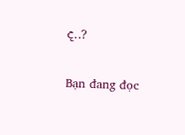ද..?

Bạn đang đọc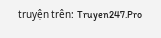truyện trên: Truyen247.Pro